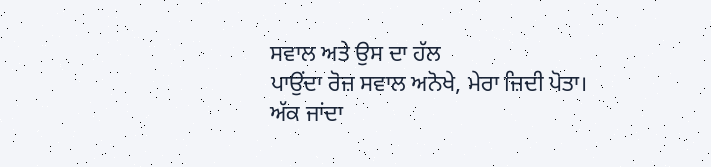ਸਵਾਲ ਅਤੇ ਉਸ ਦਾ ਹੱਲ
ਪਾਉਂਦਾ ਰੋਜ਼ ਸਵਾਲ ਅਨੋਖੇ, ਮੇਰਾ ਜ਼ਿਦੀ ਪੋਤਾ।
ਅੱਕ ਜਾਂਦਾ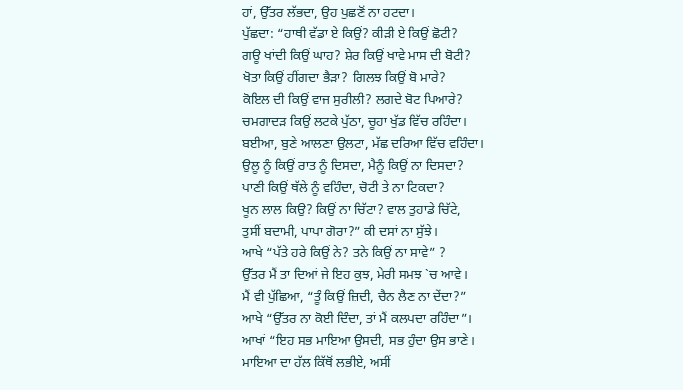ਹਾਂ, ਉੱਤਰ ਲੱਭਦਾ, ਉਹ ਪੁਛਣੋਂ ਨਾ ਹਟਦਾ।
ਪੁੱਛਦਾ: “ਹਾਥੀ ਵੱਡਾ ਏ ਕਿਉਂ? ਕੀੜੀ ਏ ਕਿਉਂ ਛੋਟੀ?
ਗਊ ਖਾਂਦੀ ਕਿਉਂ ਘਾਹ? ਸ਼ੇਰ ਕਿਉਂ ਖਾਵੇ ਮਾਸ ਦੀ ਬੋਟੀ?
ਖੋਤਾ ਕਿਉਂ ਹੀਂਗਦਾ ਭੈੜਾ? ਗਿਲਝ ਕਿਉਂ ਬੋ ਮਾਰੇ?
ਕੋਇਲ ਦੀ ਕਿਉਂ ਵਾਜ ਸੁਰੀਲੀ? ਲਗਦੇ ਬੋਟ ਪਿਆਰੇ?
ਚਮਗਾਦੜ ਕਿਉਂ ਲਟਕੇ ਪੁੱਠਾ, ਚੂਹਾ ਖੁੱਡ ਵਿੱਚ ਰਹਿੰਦਾ।
ਬਈਆ, ਬੁਣੇ ਆਲਣਾ ਉਲਟਾ, ਮੱਛ ਦਰਿਆ ਵਿੱਚ ਵਹਿੰਦਾ।
ਉਲੂ ਨੂੰ ਕਿਉਂ ਰਾਤ ਨੂੰ ਦਿਸਦਾ, ਮੈਨੂੰ ਕਿਉਂ ਨਾ ਦਿਸਦਾ?
ਪਾਣੀ ਕਿਉਂ ਥੱਲੇ ਨੂੰ ਵਹਿੰਦਾ, ਚੋਟੀ ਤੇ ਨਾ ਟਿਕਦਾ?
ਖੂਨ ਲਾਲ ਕਿਉ? ਕਿਉਂ ਨਾ ਚਿੱਟਾ? ਵਾਲ ਤੁਹਾਡੇ ਚਿੱਟੇ,
ਤੁਸੀਂ ਬਦਾਮੀ, ਪਾਪਾ ਗੋਰਾ?” ਕੀ ਦਸਾਂ ਨਾ ਸੁੱਝੇ।
ਆਖੇ “ਪੱਤੇ ਹਰੇ ਕਿਉਂ ਨੇ? ਤਨੇ ਕਿਉਂ ਨਾ ਸਾਵੇ” ?
ਉੱਤਰ ਮੈਂ ਤਾ ਦਿਆਂ ਜੇ ਇਹ ਕੁਝ, ਮੇਰੀ ਸਮਝ `ਚ ਆਵੇ।
ਮੈਂ ਵੀ ਪੁੱਛਿਆ, “ਤੂੰ ਕਿਉਂ ਜ਼ਿਦੀ, ਚੈਨ ਲੈਣ ਨਾ ਦੇਂਦਾ?”
ਆਖੇ “ਉੱਤਰ ਨਾ ਕੋਈ ਦਿੰਦਾ, ਤਾਂ ਮੈਂ ਕਲਪਦਾ ਰਹਿੰਦਾ”।
ਆਖਾਂ “ਇਹ ਸਭ ਮਾਇਆ ਉਸਦੀ, ਸਭ ਹੁੰਦਾ ਉਸ ਭਾਣੇ।
ਮਾਇਆ ਦਾ ਹੱਲ ਕਿੱਥੋਂ ਲਭੀਏ, ਅਸੀਂ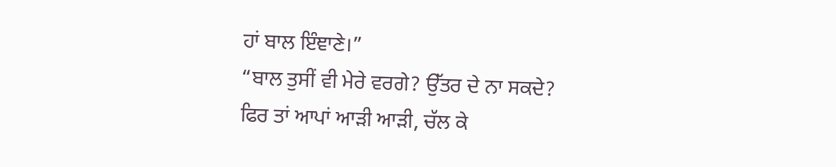ਹਾਂ ਬਾਲ ਇੰਞਾਣੇ।”
“ਬਾਲ ਤੁਸੀਂ ਵੀ ਮੇਰੇ ਵਰਗੇ? ਉੱਤਰ ਦੇ ਨਾ ਸਕਦੇ?
ਫਿਰ ਤਾਂ ਆਪਾਂ ਆੜੀ ਆੜੀ, ਚੱਲ ਕੇ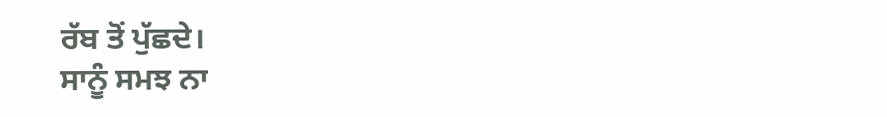ਰੱਬ ਤੋਂ ਪੁੱਛਦੇ।
ਸਾਨੂੰ ਸਮਝ ਨਾ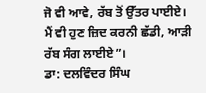ਜੋ ਵੀ ਆਵੇ, ਰੱਬ ਤੋਂ ਉੱਤਰ ਪਾਈਏ।
ਮੈਂ ਵੀ ਹੁਣ ਜ਼ਿਦ ਕਰਨੀ ਛੱਡੀ, ਆੜੀ ਰੱਬ ਸੰਗ ਲਾਈਏ”।
ਡਾ: ਦਲਵਿੰਦਰ ਸਿੰਘ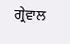ਗ੍ਰੇਵਾਲ